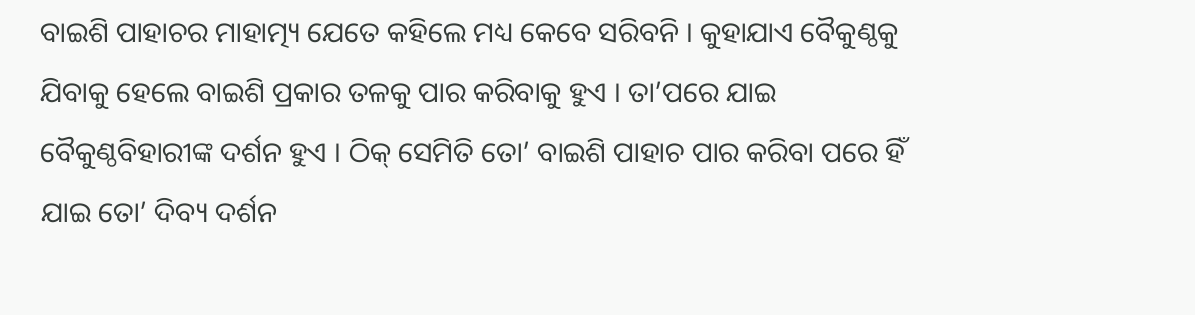ବାଇଶି ପାହାଚର ମାହାତ୍ମ୍ୟ ଯେତେ କହିଲେ ମଧ୍ୟ କେବେ ସରିବନି । କୁହାଯାଏ ବୈକୁଣ୍ଠକୁ ଯିବାକୁ ହେଲେ ବାଇଶି ପ୍ରକାର ତଳକୁ ପାର କରିବାକୁ ହୁଏ । ତା’ପରେ ଯାଇ ବୈକୁଣ୍ଠବିହାରୀଙ୍କ ଦର୍ଶନ ହୁଏ । ଠିକ୍ ସେମିତି ତୋ’ ବାଇଶି ପାହାଚ ପାର କରିବା ପରେ ହିଁ ଯାଇ ତୋ’ ଦିବ୍ୟ ଦର୍ଶନ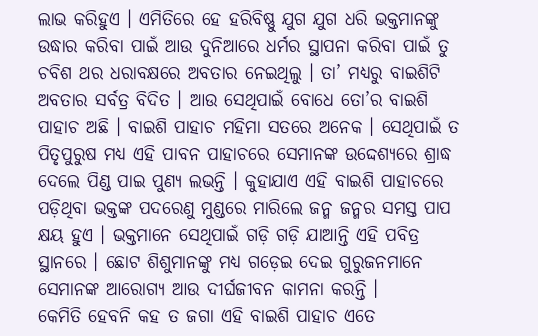ଲାଭ କରିହୁଏ । ଏମିତିରେ ହେ ହରିବିଷ୍ଣୁ ଯୁଗ ଯୁଗ ଧରି ଭକ୍ତମାନଙ୍କୁ ଉଦ୍ଧାର କରିବା ପାଇଁ ଆଉ ଦୁନିଆରେ ଧର୍ମର ସ୍ଥାପନା କରିବା ପାଇଁ ତୁ ଚବିଶ ଥର ଧରାବକ୍ଷରେ ଅବତାର ନେଇଥିଲୁ । ତା’ ମଧ୍ୟରୁ ବାଇଶିଟି ଅବତାର ସର୍ବତ୍ର ବିଦିତ । ଆଉ ସେଥିପାଇଁ ବୋଧେ ତୋ’ର ବାଇଶି ପାହାଚ ଅଛି । ବାଇଶି ପାହାଚ ମହିମା ସତରେ ଅନେକ । ସେଥିପାଇଁ ତ ପିତୃପୁରୁଷ ମଧ୍ୟ ଏହି ପାବନ ପାହାଚରେ ସେମାନଙ୍କ ଉଦ୍ଦେଶ୍ୟରେ ଶ୍ରାଦ୍ଧ ଦେଲେ ପିଣ୍ଡ ପାଇ ପୁଣ୍ୟ ଲଭନ୍ତି । କୁହାଯାଏ ଏହି ବାଇଶି ପାହାଚରେ ପଡ଼ିଥିବା ଭକ୍ତଙ୍କ ପଦରେଣୁ ମୁଣ୍ଡରେ ମାରିଲେ ଜନ୍ମ ଜନ୍ମର ସମସ୍ତ ପାପ କ୍ଷୟ ହୁଏ । ଭକ୍ତମାନେ ସେଥିପାଇଁ ଗଡ଼ି ଗଡ଼ି ଯାଆନ୍ତି ଏହି ପବିତ୍ର ସ୍ଥାନରେ । ଛୋଟ ଶିଶୁମାନଙ୍କୁ ମଧ୍ୟ ଗଡ଼େଇ ଦେଇ ଗୁରୁଜନମାନେ ସେମାନଙ୍କ ଆରୋଗ୍ୟ ଆଉ ଦୀର୍ଘଜୀବନ କାମନା କରନ୍ତି ।
କେମିତି ହେବନି କହ ତ ଜଗା ଏହି ବାଇଶି ପାହାଚ ଏତେ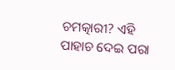ଚମତ୍କାରୀ? ଏହି ପାହାଚ ଦେଇ ପରା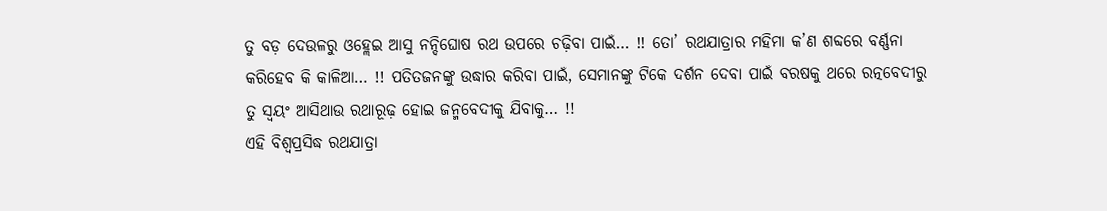ତୁ ବଡ଼ ଦେଉଳରୁ ଓହ୍ଲେଇ ଆସୁ ନନ୍ଦିଘୋଷ ରଥ ଉପରେ ଚଢ଼ିବା ପାଇଁ… !! ତୋ’ ରଥଯାତ୍ରାର ମହିମା କ’ଣ ଶବ୍ଦରେ ବର୍ଣ୍ଣନା କରିହେବ କି କାଳିଆ… !! ପତିତଜନଙ୍କୁ ଉଦ୍ଧାର କରିବା ପାଇଁ, ସେମାନଙ୍କୁ ଟିକେ ଦର୍ଶନ ଦେବା ପାଇଁ ବରଷକୁ ଥରେ ରତ୍ନବେଦୀରୁ ତୁ ସ୍ଵୟଂ ଆସିଥାଉ ରଥାରୂଢ଼ ହୋଇ ଜନ୍ମବେଦୀକୁ ଯିବାକୁ… !!
ଏହି ବିଶ୍ୱପ୍ରସିଦ୍ଧ ରଥଯାତ୍ରା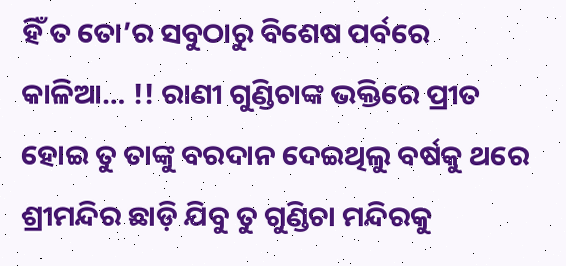ହିଁ ତ ତୋ’ର ସବୁଠାରୁ ବିଶେଷ ପର୍ବରେ କାଳିଆ… !! ରାଣୀ ଗୁଣ୍ଡିଚାଙ୍କ ଭକ୍ତିରେ ପ୍ରୀତ ହୋଇ ତୁ ତାଙ୍କୁ ବରଦାନ ଦେଇଥିଲୁ ବର୍ଷକୁ ଥରେ ଶ୍ରୀମନ୍ଦିର ଛାଡ଼ି ଯିବୁ ତୁ ଗୁଣ୍ଡିଚା ମନ୍ଦିରକୁ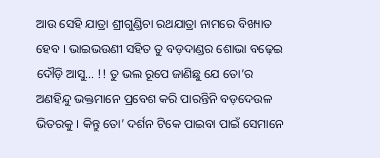ଆଉ ସେହି ଯାତ୍ରା ଶ୍ରୀଗୁଣ୍ଡିଚା ରଥଯାତ୍ରା ନାମରେ ବିଖ୍ୟାତ ହେବ । ଭାଇଭଉଣୀ ସହିତ ତୁ ବଡ଼ଦାଣ୍ଡର ଶୋଭା ବଢ଼େଇ ଦୌଡ଼ି ଆସୁ… !! ତୁ ଭଲ ରୂପେ ଜାଣିଛୁ ଯେ ତୋ’ର ଅଣହିନ୍ଦୁ ଭକ୍ତମାନେ ପ୍ରବେଶ କରି ପାରନ୍ତିନି ବଡ଼ଦେଉଳ ଭିତରକୁ । କିନ୍ତୁ ତୋ’ ଦର୍ଶନ ଟିକେ ପାଇବା ପାଇଁ ସେମାନେ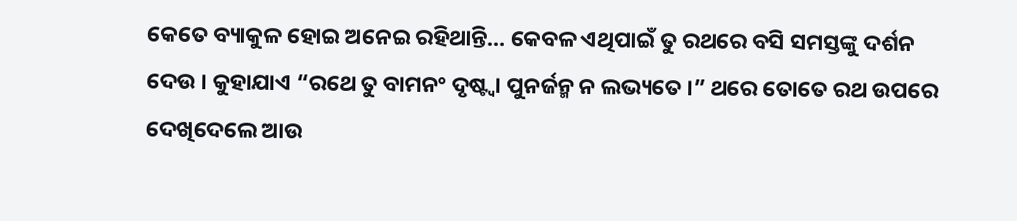କେତେ ବ୍ୟାକୁଳ ହୋଇ ଅନେଇ ରହିଥାନ୍ତି… କେବଳ ଏଥିପାଇଁ ତୁ ରଥରେ ବସି ସମସ୍ତଙ୍କୁ ଦର୍ଶନ ଦେଉ । କୁହାଯାଏ “ରଥେ ତୁ ବାମନଂ ଦୃଷ୍ଟ୍ୱା ପୁନର୍ଜନ୍ମ ନ ଲଭ୍ୟତେ ।” ଥରେ ତୋତେ ରଥ ଉପରେ ଦେଖିଦେଲେ ଆଉ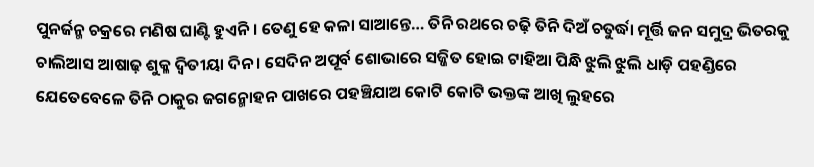ପୁନର୍ଜନ୍ମ ଚକ୍ରରେ ମଣିଷ ଘାଣ୍ଟି ହୁଏନି । ତେଣୁ ହେ କଳା ସାଆନ୍ତେ… ତିନି ରଥରେ ଚଢ଼ି ତିନି ଦିଅଁ ଚତୁର୍ଦ୍ଧା ମୂର୍ତ୍ତି ଜନ ସମୁଦ୍ର ଭିତରକୁ ଚାଲିଆସ ଆଷାଢ଼ ଶୁକ୍ଳ ଦ୍ୱିତୀୟା ଦିନ । ସେଦିନ ଅପୂର୍ବ ଶୋଭାରେ ସଜ୍ଜିତ ହୋଇ ଟାହିଆ ପିନ୍ଧି ଝୁଲି ଝୁଲି ଧାଡ଼ି ପହଣ୍ଡିରେ ଯେତେବେଳେ ତିନି ଠାକୁର ଜଗନ୍ମୋହନ ପାଖରେ ପହଞ୍ଚିଯାଅ କୋଟି କୋଟି ଭକ୍ତଙ୍କ ଆଖି ଲୁହରେ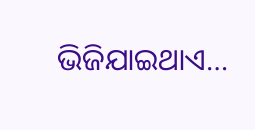ଭିଜିଯାଇଥାଏ…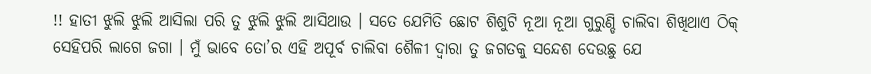!! ହାତୀ ଝୁଲି ଝୁଲି ଆସିଲା ପରି ତୁ ଝୁଲି ଝୁଲି ଆସିଥାଉ । ସତେ ଯେମିତି ଛୋଟ ଶିଶୁଟି ନୂଆ ନୂଆ ଗୁରୁଣ୍ଡି ଚାଲିବା ଶିଖିଥାଏ ଠିକ୍ ସେହିପରି ଲାଗେ ଜଗା । ମୁଁ ଭାବେ ତୋ’ର ଏହି ଅପୂର୍ବ ଚାଲିବା ଶୈଳୀ ଦ୍ଵାରା ତୁ ଜଗତକୁ ସନ୍ଦେଶ ଦେଉଛୁ ଯେ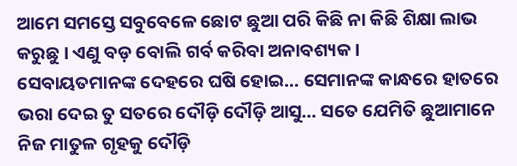ଆମେ ସମସ୍ତେ ସବୁବେଳେ ଛୋଟ ଛୁଆ ପରି କିଛି ନା କିଛି ଶିକ୍ଷା ଲାଭ କରୁଛୁ । ଏଣୁ ବଡ଼ ବୋଲି ଗର୍ବ କରିବା ଅନାବଶ୍ୟକ ।
ସେବାୟତମାନଙ୍କ ଦେହରେ ଘଷି ହୋଇ… ସେମାନଙ୍କ କାନ୍ଧରେ ହାତରେ ଭରା ଦେଇ ତୁ ସତରେ ଦୌଡ଼ି ଦୌଡ଼ି ଆସୁ… ସତେ ଯେମିତି ଛୁଆମାନେ ନିଜ ମାତୁଳ ଗୃହକୁ ଦୌଡ଼ି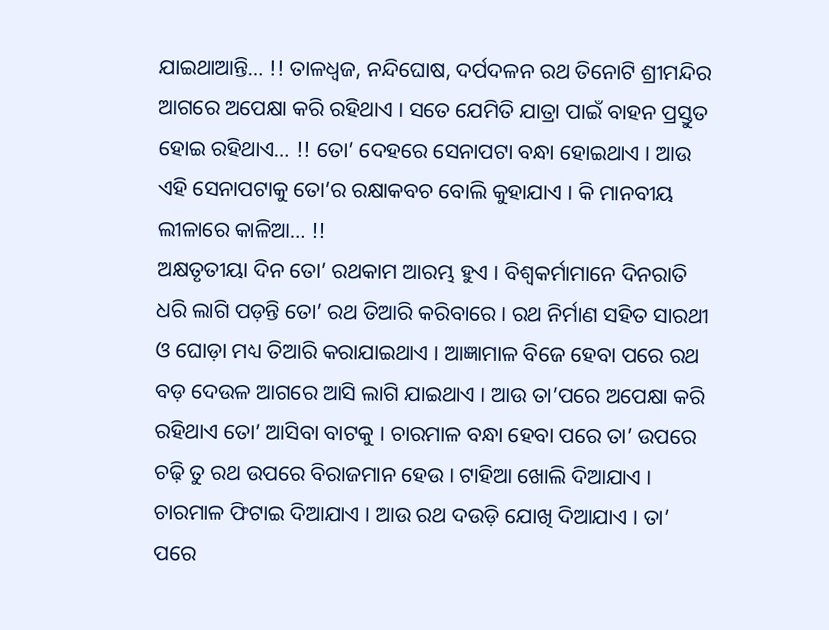ଯାଇଥାଆନ୍ତି… !! ତାଳଧ୍ଵଜ, ନନ୍ଦିଘୋଷ, ଦର୍ପଦଳନ ରଥ ତିନୋଟି ଶ୍ରୀମନ୍ଦିର ଆଗରେ ଅପେକ୍ଷା କରି ରହିଥାଏ । ସତେ ଯେମିତି ଯାତ୍ରା ପାଇଁ ବାହନ ପ୍ରସ୍ତୁତ ହୋଇ ରହିଥାଏ… !! ତୋ’ ଦେହରେ ସେନାପଟା ବନ୍ଧା ହୋଇଥାଏ । ଆଉ ଏହି ସେନାପଟାକୁ ତୋ’ର ରକ୍ଷାକବଚ ବୋଲି କୁହାଯାଏ । କି ମାନବୀୟ ଲୀଳାରେ କାଳିଆ… !!
ଅକ୍ଷତୃତୀୟା ଦିନ ତୋ’ ରଥକାମ ଆରମ୍ଭ ହୁଏ । ବିଶ୍ଵକର୍ମାମାନେ ଦିନରାତି ଧରି ଲାଗି ପଡ଼ନ୍ତି ତୋ’ ରଥ ତିଆରି କରିବାରେ । ରଥ ନିର୍ମାଣ ସହିତ ସାରଥୀ ଓ ଘୋଡ଼ା ମଧ୍ୟ ତିଆରି କରାଯାଇଥାଏ । ଆଜ୍ଞାମାଳ ବିଜେ ହେବା ପରେ ରଥ ବଡ଼ ଦେଉଳ ଆଗରେ ଆସି ଲାଗି ଯାଇଥାଏ । ଆଉ ତା’ପରେ ଅପେକ୍ଷା କରି ରହିଥାଏ ତୋ’ ଆସିବା ବାଟକୁ । ଚାରମାଳ ବନ୍ଧା ହେବା ପରେ ତା’ ଉପରେ ଚଢ଼ି ତୁ ରଥ ଉପରେ ବିରାଜମାନ ହେଉ । ଟାହିଆ ଖୋଲି ଦିଆଯାଏ । ଚାରମାଳ ଫିଟାଇ ଦିଆଯାଏ । ଆଉ ରଥ ଦଉଡ଼ି ଯୋଖି ଦିଆଯାଏ । ତା’ ପରେ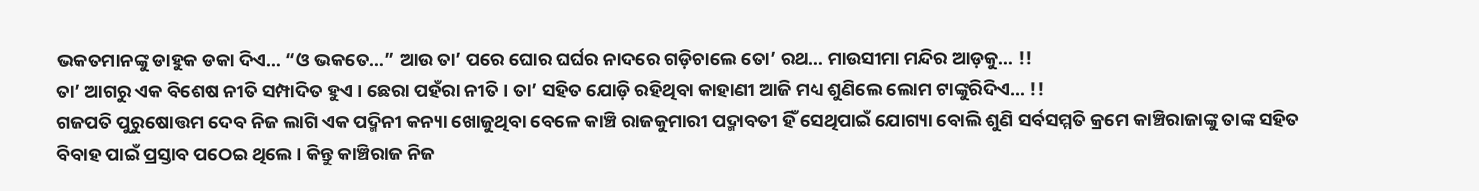ଭକତମାନଙ୍କୁ ଡାହୁକ ଡକା ଦିଏ… “ଓ ଭକତେ…” ଆଉ ତା’ ପରେ ଘୋର ଘର୍ଘର ନାଦରେ ଗଡ଼ିଚାଲେ ତୋ’ ରଥ… ମାଉସୀମା ମନ୍ଦିର ଆଡ଼କୁ… !!
ତା’ ଆଗରୁ ଏକ ବିଶେଷ ନୀତି ସମ୍ପାଦିତ ହୁଏ । ଛେରା ପହଁରା ନୀତି । ତା’ ସହିତ ଯୋଡ଼ି ରହିଥିବା କାହାଣୀ ଆଜି ମଧ୍ୟ ଶୁଣିଲେ ଲୋମ ଟାଙ୍କୁରିଦିଏ… !!
ଗଜପତି ପୁରୁଷୋତ୍ତମ ଦେବ ନିଜ ଲାଗି ଏକ ପଦ୍ମିନୀ କନ୍ୟା ଖୋଜୁଥିବା ବେଳେ କାଞ୍ଚି ରାଜକୁମାରୀ ପଦ୍ମାବତୀ ହିଁ ସେଥିପାଇଁ ଯୋଗ୍ୟା ବୋଲି ଶୁଣି ସର୍ବସମ୍ମତି କ୍ରମେ କାଞ୍ଚିରାଜାଙ୍କୁ ତାଙ୍କ ସହିତ ବିବାହ ପାଇଁ ପ୍ରସ୍ତାବ ପଠେଇ ଥିଲେ । କିନ୍ତୁ କାଞ୍ଚିରାଜ ନିଜ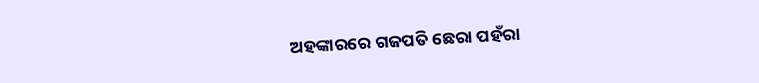ଅହଙ୍କାରରେ ଗଜପତି ଛେରା ପହଁରା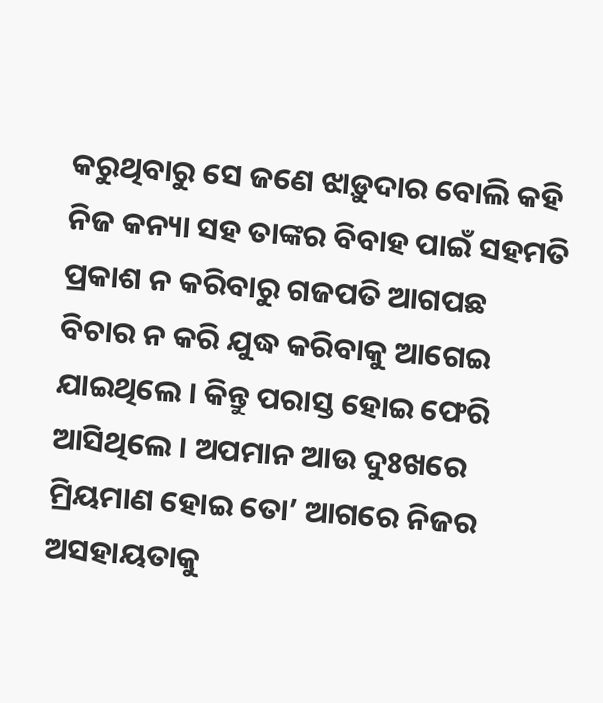କରୁଥିବାରୁ ସେ ଜଣେ ଝାଡ଼ୁଦାର ବୋଲି କହି ନିଜ କନ୍ୟା ସହ ତାଙ୍କର ବିବାହ ପାଇଁ ସହମତି ପ୍ରକାଶ ନ କରିବାରୁ ଗଜପତି ଆଗପଛ ବିଚାର ନ କରି ଯୁଦ୍ଧ କରିବାକୁ ଆଗେଇ ଯାଇଥିଲେ । କିନ୍ତୁ ପରାସ୍ତ ହୋଇ ଫେରି ଆସିଥିଲେ । ଅପମାନ ଆଉ ଦୁଃଖରେ ମ୍ରିୟମାଣ ହୋଇ ତୋ’ ଆଗରେ ନିଜର ଅସହାୟତାକୁ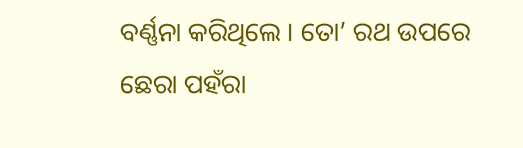ବର୍ଣ୍ଣନା କରିଥିଲେ । ତୋ’ ରଥ ଉପରେ ଛେରା ପହଁରା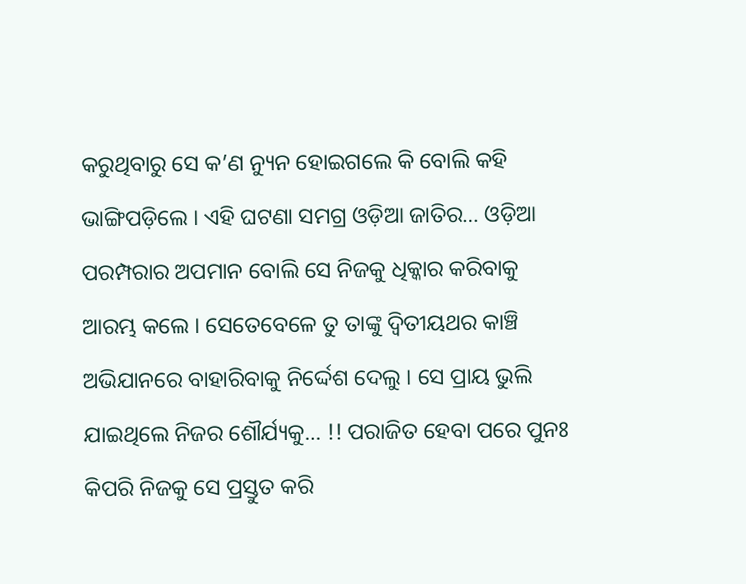କରୁଥିବାରୁ ସେ କ’ଣ ନ୍ୟୁନ ହୋଇଗଲେ କି ବୋଲି କହି ଭାଙ୍ଗିପଡ଼ିଲେ । ଏହି ଘଟଣା ସମଗ୍ର ଓଡ଼ିଆ ଜାତିର… ଓଡ଼ିଆ ପରମ୍ପରାର ଅପମାନ ବୋଲି ସେ ନିଜକୁ ଧିକ୍କାର କରିବାକୁ ଆରମ୍ଭ କଲେ । ସେତେବେଳେ ତୁ ତାଙ୍କୁ ଦ୍ଵିତୀୟଥର କାଞ୍ଚି ଅଭିଯାନରେ ବାହାରିବାକୁ ନିର୍ଦ୍ଦେଶ ଦେଲୁ । ସେ ପ୍ରାୟ ଭୁଲି ଯାଇଥିଲେ ନିଜର ଶୌର୍ଯ୍ୟକୁ… !! ପରାଜିତ ହେବା ପରେ ପୁନଃ କିପରି ନିଜକୁ ସେ ପ୍ରସ୍ତୁତ କରି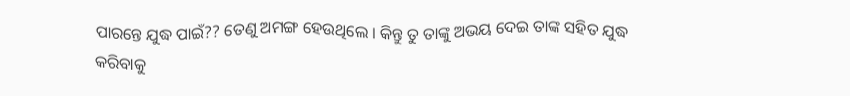ପାରନ୍ତେ ଯୁଦ୍ଧ ପାଇଁ?? ତେଣୁ ଅମଙ୍ଗ ହେଉଥିଲେ । କିନ୍ତୁ ତୁ ତାଙ୍କୁ ଅଭୟ ଦେଇ ତାଙ୍କ ସହିତ ଯୁଦ୍ଧ କରିବାକୁ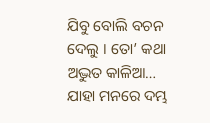ଯିବୁ ବୋଲି ବଚନ ଦେଲୁ । ତୋ’ କଥା ଅଦ୍ଭୁତ କାଳିଆ… ଯାହା ମନରେ ଦମ୍ଭ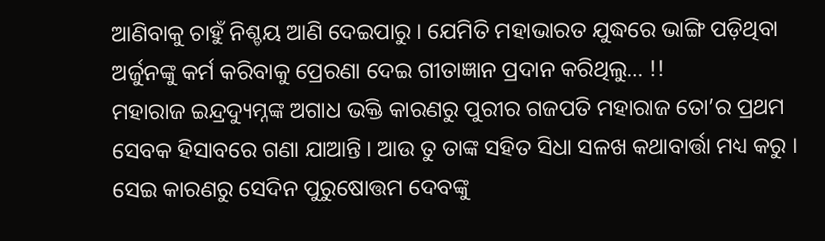ଆଣିବାକୁ ଚାହୁଁ ନିଶ୍ଚୟ ଆଣି ଦେଇପାରୁ । ଯେମିତି ମହାଭାରତ ଯୁଦ୍ଧରେ ଭାଙ୍ଗି ପଡ଼ିଥିବା ଅର୍ଜୁନଙ୍କୁ କର୍ମ କରିବାକୁ ପ୍ରେରଣା ଦେଇ ଗୀତାଜ୍ଞାନ ପ୍ରଦାନ କରିଥିଲୁ… !!
ମହାରାଜ ଇନ୍ଦ୍ରଦ୍ୟୁମ୍ନଙ୍କ ଅଗାଧ ଭକ୍ତି କାରଣରୁ ପୁରୀର ଗଜପତି ମହାରାଜ ତୋ’ର ପ୍ରଥମ ସେବକ ହିସାବରେ ଗଣା ଯାଆନ୍ତି । ଆଉ ତୁ ତାଙ୍କ ସହିତ ସିଧା ସଳଖ କଥାବାର୍ତ୍ତା ମଧ୍ୟ କରୁ । ସେଇ କାରଣରୁ ସେଦିନ ପୁରୁଷୋତ୍ତମ ଦେବଙ୍କୁ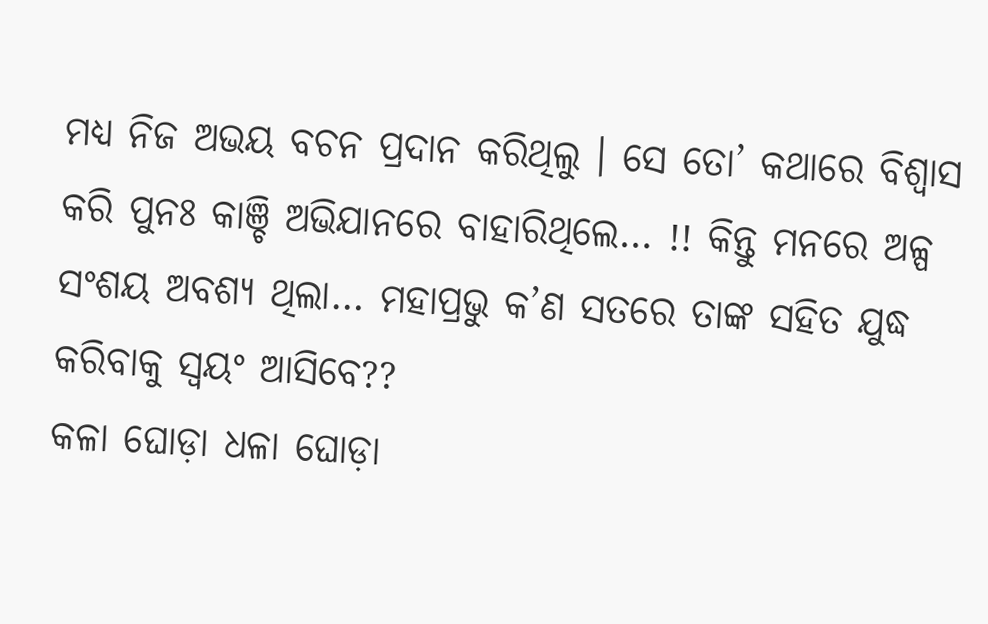ମଧ୍ୟ ନିଜ ଅଭୟ ବଚନ ପ୍ରଦାନ କରିଥିଲୁ । ସେ ତୋ’ କଥାରେ ବିଶ୍ୱାସ କରି ପୁନଃ କାଞ୍ଚି ଅଭିଯାନରେ ବାହାରିଥିଲେ… !! କିନ୍ତୁ ମନରେ ଅଳ୍ପ ସଂଶୟ ଅବଶ୍ୟ ଥିଲା… ମହାପ୍ରଭୁ କ’ଣ ସତରେ ତାଙ୍କ ସହିତ ଯୁଦ୍ଧ କରିବାକୁ ସ୍ଵୟଂ ଆସିବେ??
କଳା ଘୋଡ଼ା ଧଳା ଘୋଡ଼ା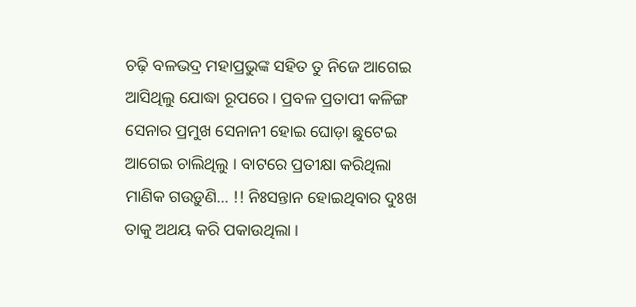ଚଢ଼ି ବଳଭଦ୍ର ମହାପ୍ରଭୁଙ୍କ ସହିତ ତୁ ନିଜେ ଆଗେଇ ଆସିଥିଲୁ ଯୋଦ୍ଧା ରୂପରେ । ପ୍ରବଳ ପ୍ରତାପୀ କଳିଙ୍ଗ ସେନାର ପ୍ରମୁଖ ସେନାନୀ ହୋଇ ଘୋଡ଼ା ଛୁଟେଇ ଆଗେଇ ଚାଲିଥିଲୁ । ବାଟରେ ପ୍ରତୀକ୍ଷା କରିଥିଲା ମାଣିକ ଗଉଡ଼ୁଣି… !! ନିଃସନ୍ତାନ ହୋଇଥିବାର ଦୁଃଖ ତାକୁ ଅଥୟ କରି ପକାଉଥିଲା ।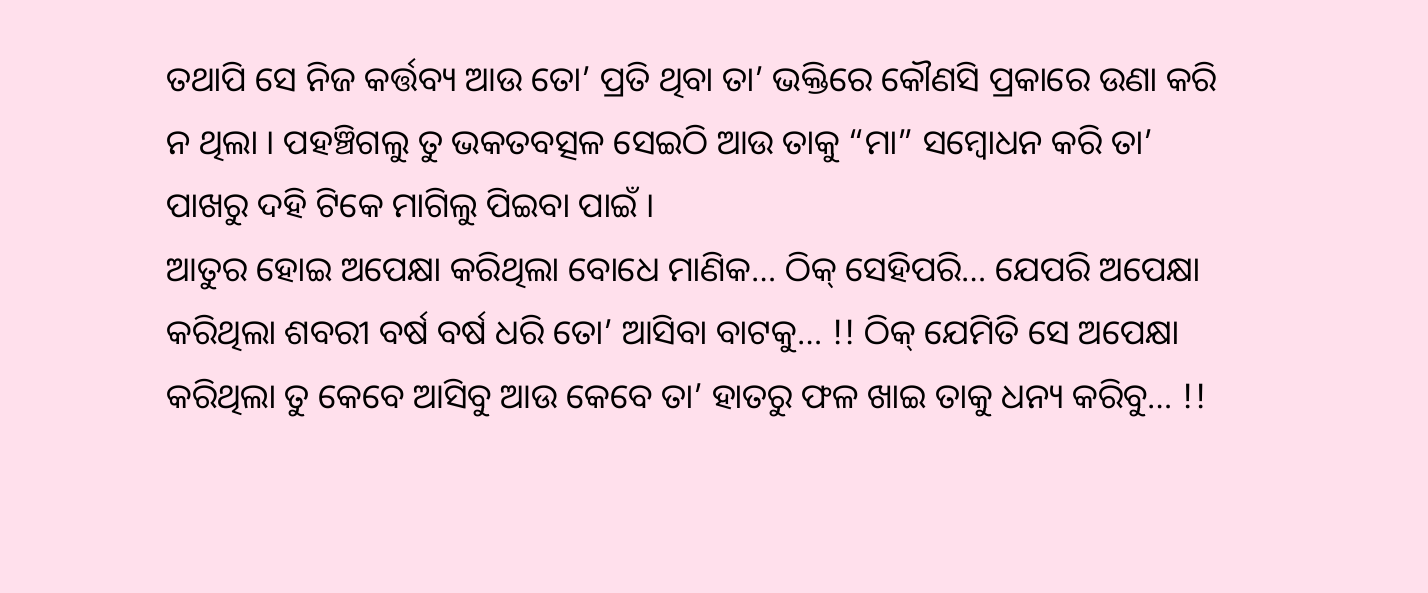ତଥାପି ସେ ନିଜ କର୍ତ୍ତବ୍ୟ ଆଉ ତୋ’ ପ୍ରତି ଥିବା ତା’ ଭକ୍ତିରେ କୌଣସି ପ୍ରକାରେ ଉଣା କରି ନ ଥିଲା । ପହଞ୍ଚିଗଲୁ ତୁ ଭକତବତ୍ସଳ ସେଇଠି ଆଉ ତାକୁ “ମା” ସମ୍ବୋଧନ କରି ତା’ ପାଖରୁ ଦହି ଟିକେ ମାଗିଲୁ ପିଇବା ପାଇଁ ।
ଆତୁର ହୋଇ ଅପେକ୍ଷା କରିଥିଲା ବୋଧେ ମାଣିକ… ଠିକ୍ ସେହିପରି… ଯେପରି ଅପେକ୍ଷା କରିଥିଲା ଶବରୀ ବର୍ଷ ବର୍ଷ ଧରି ତୋ’ ଆସିବା ବାଟକୁ… !! ଠିକ୍ ଯେମିତି ସେ ଅପେକ୍ଷା କରିଥିଲା ତୁ କେବେ ଆସିବୁ ଆଉ କେବେ ତା’ ହାତରୁ ଫଳ ଖାଇ ତାକୁ ଧନ୍ୟ କରିବୁ… !!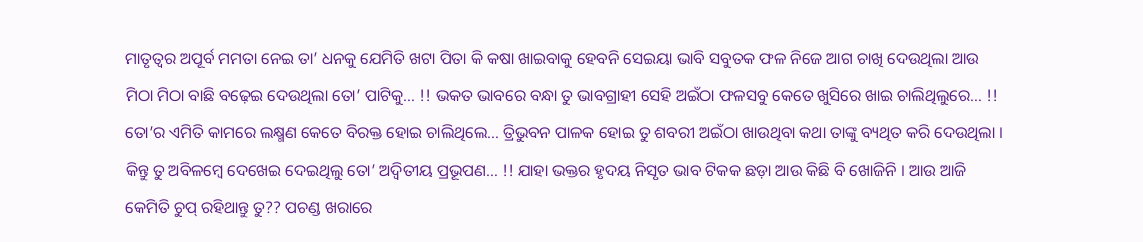ମାତୃତ୍ୱର ଅପୂର୍ବ ମମତା ନେଇ ତା’ ଧନକୁ ଯେମିତି ଖଟା ପିତା କି କଷା ଖାଇବାକୁ ହେବନି ସେଇୟା ଭାବି ସବୁତକ ଫଳ ନିଜେ ଆଗ ଚାଖି ଦେଉଥିଲା ଆଉ ମିଠା ମିଠା ବାଛି ବଢ଼େଇ ଦେଉଥିଲା ତୋ’ ପାଟିକୁ… !! ଭକତ ଭାବରେ ବନ୍ଧା ତୁ ଭାବଗ୍ରାହୀ ସେହି ଅଇଁଠା ଫଳସବୁ କେତେ ଖୁସିରେ ଖାଇ ଚାଲିଥିଲୁରେ… !! ତୋ’ର ଏମିତି କାମରେ ଲକ୍ଷ୍ମଣ କେତେ ବିରକ୍ତ ହୋଇ ଚାଲିଥିଲେ… ତ୍ରିଭୁବନ ପାଳକ ହୋଇ ତୁ ଶବରୀ ଅଇଁଠା ଖାଉଥିବା କଥା ତାଙ୍କୁ ବ୍ୟଥିତ କରି ଦେଉଥିଲା । କିନ୍ତୁ ତୁ ଅବିଳମ୍ବେ ଦେଖେଇ ଦେଇଥିଲୁ ତୋ’ ଅଦ୍ୱିତୀୟ ପ୍ରଭୂପଣ… !! ଯାହା ଭକ୍ତର ହୃଦୟ ନିସୃତ ଭାବ ଟିକକ ଛଡ଼ା ଆଉ କିଛି ବି ଖୋଜିନି । ଆଉ ଆଜି କେମିତି ଚୁପ୍ ରହିଥାନ୍ତୁ ତୁ?? ପଚଣ୍ଡ ଖରାରେ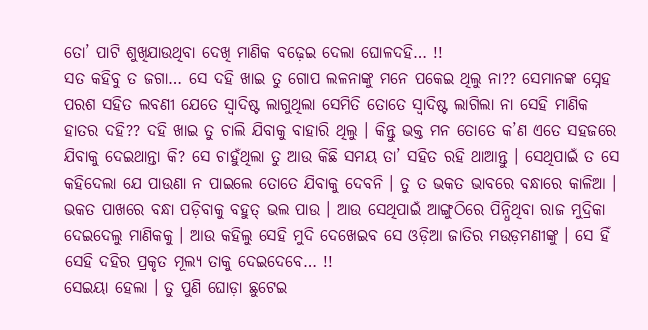ତୋ’ ପାଟି ଶୁଖିଯାଉଥିବା ଦେଖି ମାଣିକ ବଢ଼େଇ ଦେଲା ଘୋଳଦହି… !!
ସତ କହିବୁ ତ ଜଗା… ସେ ଦହି ଖାଇ ତୁ ଗୋପ ଲଳନାଙ୍କୁ ମନେ ପକେଇ ଥିଲୁ ନା?? ସେମାନଙ୍କ ସ୍ନେହ ପରଶ ସହିତ ଲବଣୀ ଯେତେ ସ୍ଵାଦିଷ୍ଟ ଲାଗୁଥିଲା ସେମିତି ତୋତେ ସ୍ଵାଦିଷ୍ଟ ଲାଗିଲା ନା ସେହି ମାଣିକ ହାତର ଦହି?? ଦହି ଖାଇ ତୁ ଚାଲି ଯିବାକୁ ବାହାରି ଥିଲୁ । କିନ୍ତୁ ଭକ୍ତ ମନ ତୋତେ କ’ଣ ଏତେ ସହଜରେ ଯିବାକୁ ଦେଇଥାନ୍ତା କି? ସେ ଚାହୁଁଥିଲା ତୁ ଆଉ କିଛି ସମୟ ତା’ ସହିତ ରହି ଥାଆନ୍ତୁ । ସେଥିପାଇଁ ତ ସେ କହିଦେଲା ଯେ ପାଉଣା ନ ପାଇଲେ ତୋତେ ଯିବାକୁ ଦେବନି । ତୁ ତ ଭକତ ଭାବରେ ବନ୍ଧାରେ କାଳିଆ । ଭକତ ପାଖରେ ବନ୍ଧା ପଡ଼ିବାକୁ ବହୁତ୍ ଭଲ ପାଉ । ଆଉ ସେଥିପାଇଁ ଆଙ୍ଗୁଠିରେ ପିନ୍ଧିଥିବା ରାଜ ମୁଦ୍ରିକା ଦେଇଦେଲୁ ମାଣିକକୁ । ଆଉ କହିଲୁ ସେହି ମୁଦି ଦେଖେଇବ ସେ ଓଡ଼ିଆ ଜାତିର ମଉଡ଼ମଣୀଙ୍କୁ । ସେ ହିଁ ସେହି ଦହିର ପ୍ରକୃତ ମୂଲ୍ୟ ତାକୁ ଦେଇଦେବେ… !!
ସେଇୟା ହେଲା । ତୁ ପୁଣି ଘୋଡ଼ା ଛୁଟେଇ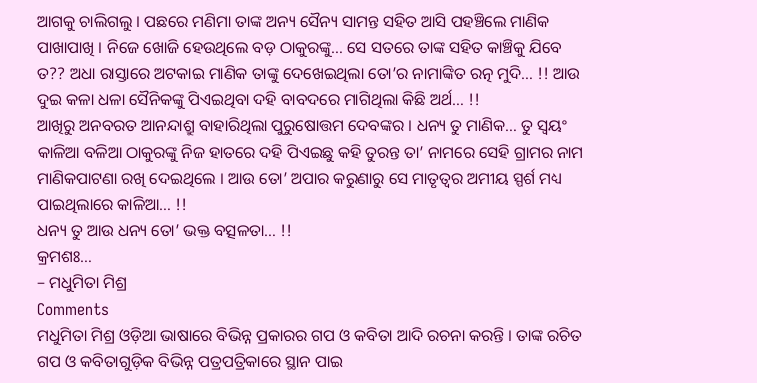ଆଗକୁ ଚାଲିଗଲୁ । ପଛରେ ମଣିମା ତାଙ୍କ ଅନ୍ୟ ସୈନ୍ୟ ସାମନ୍ତ ସହିତ ଆସି ପହଞ୍ଚିଲେ ମାଣିକ ପାଖାପାଖି । ନିଜେ ଖୋଜି ହେଉଥିଲେ ବଡ଼ ଠାକୁରଙ୍କୁ… ସେ ସତରେ ତାଙ୍କ ସହିତ କାଞ୍ଚିକୁ ଯିବେ ତ?? ଅଧା ରାସ୍ତାରେ ଅଟକାଇ ମାଣିକ ତାଙ୍କୁ ଦେଖେଇଥିଲା ତୋ’ର ନାମାଙ୍କିତ ରତ୍ନ ମୁଦି… !! ଆଉ ଦୁଇ କଳା ଧଳା ସୈନିକଙ୍କୁ ପିଏଇଥିବା ଦହି ବାବଦରେ ମାଗିଥିଲା କିଛି ଅର୍ଥ… !!
ଆଖିରୁ ଅନବରତ ଆନନ୍ଦାଶ୍ରୁ ବାହାରିଥିଲା ପୁରୁଷୋତ୍ତମ ଦେବଙ୍କର । ଧନ୍ୟ ତୁ ମାଣିକ… ତୁ ସ୍ଵୟଂ କାଳିଆ ବଳିଆ ଠାକୁରଙ୍କୁ ନିଜ ହାତରେ ଦହି ପିଏଇଛୁ କହି ତୁରନ୍ତ ତା’ ନାମରେ ସେହି ଗ୍ରାମର ନାମ ମାଣିକପାଟଣା ରଖି ଦେଇଥିଲେ । ଆଉ ତୋ’ ଅପାର କରୁଣାରୁ ସେ ମାତୃତ୍ଵର ଅମୀୟ ସ୍ପର୍ଶ ମଧ୍ୟ ପାଇଥିଲାରେ କାଳିଆ… !!
ଧନ୍ୟ ତୁ ଆଉ ଧନ୍ୟ ତୋ’ ଭକ୍ତ ବତ୍ସଳତା… !!
କ୍ରମଶଃ…
– ମଧୁମିତା ମିଶ୍ର
Comments
ମଧୁମିତା ମିଶ୍ର ଓଡ଼ିଆ ଭାଷାରେ ବିଭିନ୍ନ ପ୍ରକାରର ଗପ ଓ କବିତା ଆଦି ରଚନା କରନ୍ତି । ତାଙ୍କ ରଚିତ ଗପ ଓ କବିତାଗୁଡ଼ିକ ବିଭିନ୍ନ ପତ୍ରପତ୍ରିକାରେ ସ୍ଥାନ ପାଇ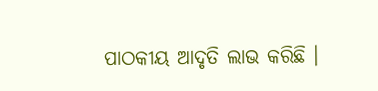ପାଠକୀୟ ଆଦୃତି ଲାଭ କରିଛି ।